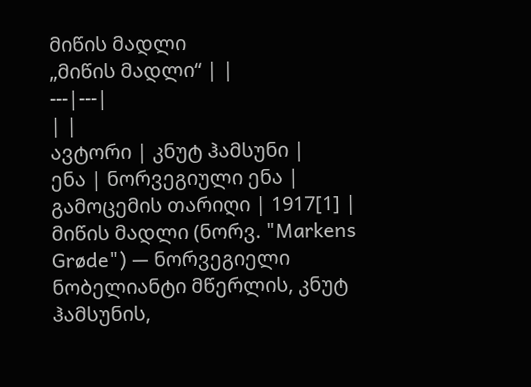მიწის მადლი
„მიწის მადლი“ | |
---|---|
| |
ავტორი | კნუტ ჰამსუნი |
ენა | ნორვეგიული ენა |
გამოცემის თარიღი | 1917[1] |
მიწის მადლი (ნორვ. "Markens Grøde") — ნორვეგიელი ნობელიანტი მწერლის, კნუტ ჰამსუნის,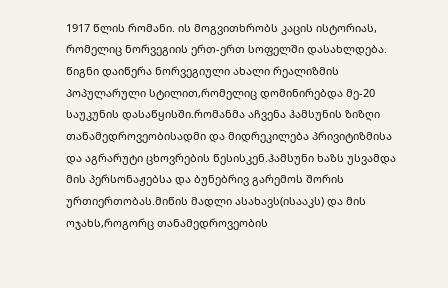1917 წლის რომანი. ის მოგვითხრობს კაცის ისტორიას, რომელიც ნორვეგიის ერთ-ერთ სოფელში დასახლდება. წიგნი დაიწერა ნორვეგიული ახალი რეალიზმის პოპულარული სტილით,რომელიც დომინირებდა მე-20 საუკუნის დასაწყისში.რომანმა აჩვენა ჰამსუნის ზიზღი თანამედროვეობისადმი და მიდრეკილება პრივიტიზმისა და აგრარუტი ცხოვრების წესისკენ.ჰამსუნი ხაზს უსვამდა მის პერსონაჟებსა და ბუნებრივ გარემოს შორის ურთიერთობას.მიწის მადლი ასახავს(ისააკს) და მის ოჯახს,როგორც თანამედროვეობის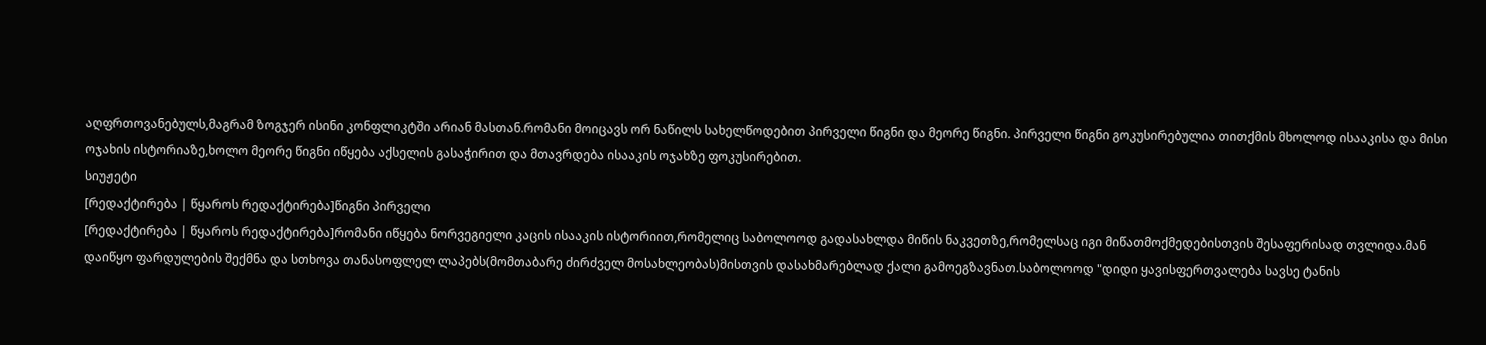აღფრთოვანებულს,მაგრამ ზოგჯერ ისინი კონფლიკტში არიან მასთან.რომანი მოიცავს ორ ნაწილს სახელწოდებით პირველი წიგნი და მეორე წიგნი. პირველი წიგნი გოკუსირებულია თითქმის მხოლოდ ისააკისა და მისი ოჯახის ისტორიაზე,ხოლო მეორე წიგნი იწყება აქსელის გასაჭირით და მთავრდება ისააკის ოჯახზე ფოკუსირებით.
სიუჟეტი
[რედაქტირება | წყაროს რედაქტირება]წიგნი პირველი
[რედაქტირება | წყაროს რედაქტირება]რომანი იწყება ნორვეგიელი კაცის ისააკის ისტორიით,რომელიც საბოლოოდ გადასახლდა მიწის ნაკვეთზე,რომელსაც იგი მიწათმოქმედებისთვის შესაფერისად თვლიდა.მან დაიწყო ფარდულების შექმნა და სთხოვა თანასოფლელ ლაპებს(მომთაბარე ძირძველ მოსახლეობას)მისთვის დასახმარებლად ქალი გამოეგზავნათ.საბოლოოდ "დიდი ყავისფერთვალება სავსე ტანის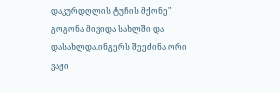დაკურდღლის ტუჩის მქონე" გოგონა მივიდა სახლში და დასახლდა.ინგერს შეეძინა ორი ვაჟი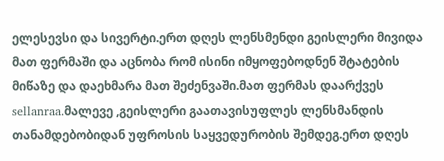ელესევსი და სივერტი.ერთ დღეს ლენსმენდი გეისლერი მივიდა მათ ფერმაში და აცნობა რომ ისინი იმყოფებოდნენ შტატების მიწაზე და დაეხმარა მათ შეძენვაში.მათ ფერმას დაარქვეს sellanraa.მალევე ,გეისლერი გაათავისუფლეს ლენსმანდის თანამდებობიდან უფროსის საყვედურობის შემდეგ.ერთ დღეს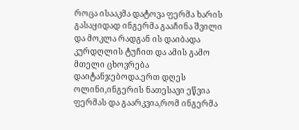როცა ისააკმა დატოვა ფერმა ხარის გასაყიდად ინგერმა გააჩინა შვილი და მოკლა რადგან ის დაიბადა კურდღლის ტუჩით და ამის გამო მთელი ცხოვრება დაიტანჯებოდა.ერთ დღეს ოლინი,ინგერის ნათესავი ეწვია ფერმას და გაარკვია,რომ ინგერმა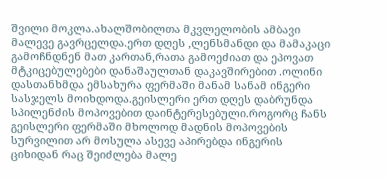შვილი მოკლა.ახალშობილთა მკვლელობის ამბავი მალევე გავრცელდა.ერთ დღეს ,ლენსმანდი და მამაკაცი გამოჩნდნენ მათ კართან,რათა გამოეძიათ და ეპოვათ მტკიცებულებები დანაშაულთან დაკავშირებით .ოლინი დასთანხმდა ემსახურა ფერმაში მანამ სანამ ინგერი სასჯელს მოიხდოდა.გეისლერი ერთ დღეს დაბრუნდა სპილენძის მოპოვებით დაინტერესებული.როგორც ჩანს გეისლერი ფერმაში მხოლოდ მადნის მოპოვების სურვილით არ მოსულა ასევე აპირებდა ინგერის ციხიდან რაც შეიძლება მალე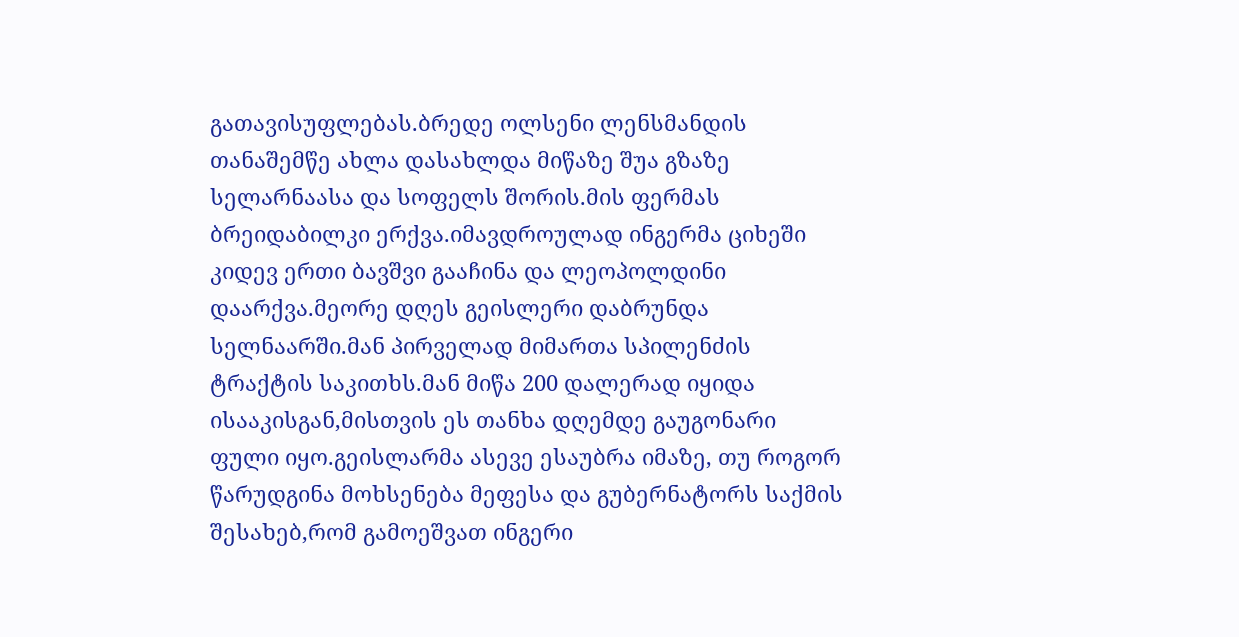გათავისუფლებას.ბრედე ოლსენი ლენსმანდის თანაშემწე ახლა დასახლდა მიწაზე შუა გზაზე სელარნაასა და სოფელს შორის.მის ფერმას ბრეიდაბილკი ერქვა.იმავდროულად ინგერმა ციხეში კიდევ ერთი ბავშვი გააჩინა და ლეოპოლდინი დაარქვა.მეორე დღეს გეისლერი დაბრუნდა სელნაარში.მან პირველად მიმართა სპილენძის ტრაქტის საკითხს.მან მიწა 200 დალერად იყიდა ისააკისგან,მისთვის ეს თანხა დღემდე გაუგონარი ფული იყო.გეისლარმა ასევე ესაუბრა იმაზე, თუ როგორ წარუდგინა მოხსენება მეფესა და გუბერნატორს საქმის შესახებ,რომ გამოეშვათ ინგერი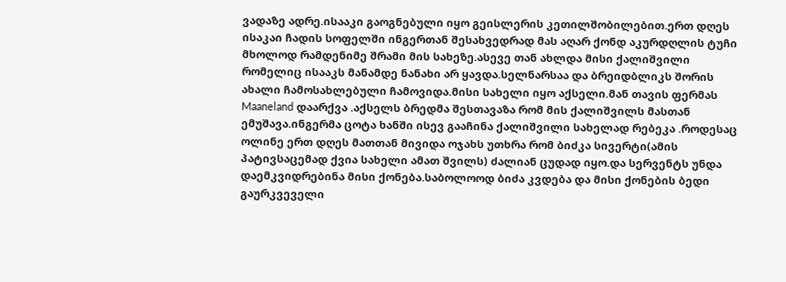ვადაზე ადრე.ისააკი გაოგნებული იყო გეისლერის კეთილშობილებით.ერთ დღეს ისაკაი ჩადის სოფელში ინგერთან შესახვედრად მას აღარ ქონდ აკურდღლის ტუჩი მხოლოდ რამდენიმე შრამი მის სახეზე.ასევე თან ახლდა მისი ქალიშვილი რომელიც ისააკს მანამდე ნანახი არ ყავდა.სელნარსაა და ბრეიდბლიკს შორის ახალი ჩამოსახლებული ჩამოვიდა.მისი სახელი იყო აქსელი.მან თავის ფერმას Maaneland დაარქვა .აქსელს ბრედმა შესთავაზა რომ მის ქალიშვილს მასთან ემუშავა.ინგერმა ცოტა ხანში ისევ გააჩინა ქალიშვილი სახელად რებეკა .როდესაც ოლინე ერთ დღეს მათთან მივიდა ოჯახს უთხრა რომ ბიძკა სივერტი(ამის პატივსაცემად ქვია სახელი ამათ შვილს) ძალიან ცუდად იყო.და სერვენტს უნდა დაემკვიდრებინა მისი ქონება.საბოლოოდ ბიძა კვდება და მისი ქონების ბედი გაურკვეველი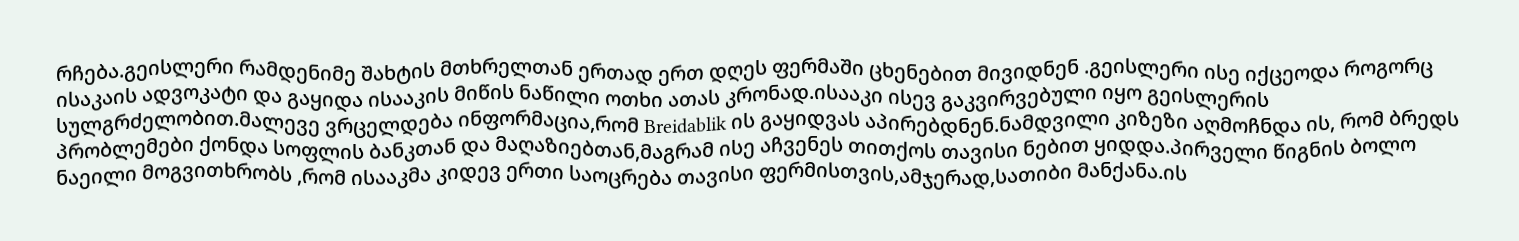რჩება.გეისლერი რამდენიმე შახტის მთხრელთან ერთად ერთ დღეს ფერმაში ცხენებით მივიდნენ .გეისლერი ისე იქცეოდა როგორც ისაკაის ადვოკატი და გაყიდა ისააკის მიწის ნაწილი ოთხი ათას კრონად.ისააკი ისევ გაკვირვებული იყო გეისლერის სულგრძელობით.მალევე ვრცელდება ინფორმაცია,რომ Breidablik ის გაყიდვას აპირებდნენ.ნამდვილი კიზეზი აღმოჩნდა ის, რომ ბრედს პრობლემები ქონდა სოფლის ბანკთან და მაღაზიებთან,მაგრამ ისე აჩვენეს თითქოს თავისი ნებით ყიდდა.პირველი წიგნის ბოლო ნაეილი მოგვითხრობს ,რომ ისააკმა კიდევ ერთი საოცრება თავისი ფერმისთვის,ამჯერად,სათიბი მანქანა.ის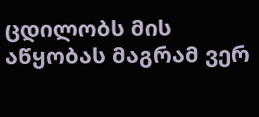ცდილობს მის აწყობას მაგრამ ვერ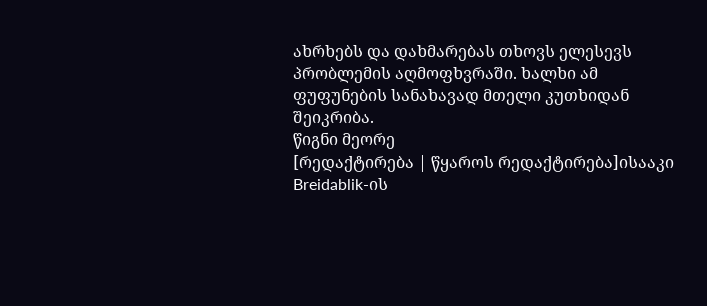ახრხებს და დახმარებას თხოვს ელესევს პრობლემის აღმოფხვრაში. ხალხი ამ ფუფუნების სანახავად მთელი კუთხიდან შეიკრიბა.
წიგნი მეორე
[რედაქტირება | წყაროს რედაქტირება]ისააკი Breidablik-ის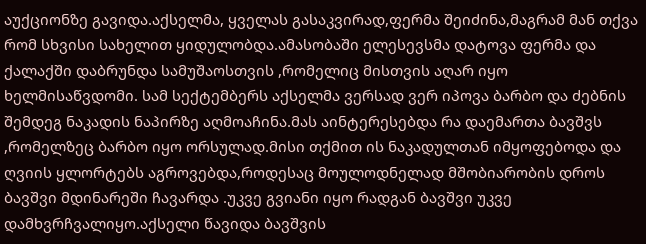აუქციონზე გავიდა.აქსელმა, ყველას გასაკვირად,ფერმა შეიძინა,მაგრამ მან თქვა რომ სხვისი სახელით ყიდულობდა.ამასობაში ელესევსმა დატოვა ფერმა და ქალაქში დაბრუნდა სამუშაოსთვის ,რომელიც მისთვის აღარ იყო ხელმისაწვდომი. სამ სექტემბერს აქსელმა ვერსად ვერ იპოვა ბარბო და ძებნის შემდეგ ნაკადის ნაპირზე აღმოაჩინა.მას აინტერესებდა რა დაემართა ბავშვს ,რომელზეც ბარბო იყო ორსულად.მისი თქმით ის ნაკადულთან იმყოფებოდა და ღვიის ყლორტებს აგროვებდა,როდესაც მოულოდნელად მშობიარობის დროს ბავშვი მდინარეში ჩავარდა .უკვე გვიანი იყო რადგან ბავშვი უკვე დამხვრჩვალიყო.აქსელი წავიდა ბავშვის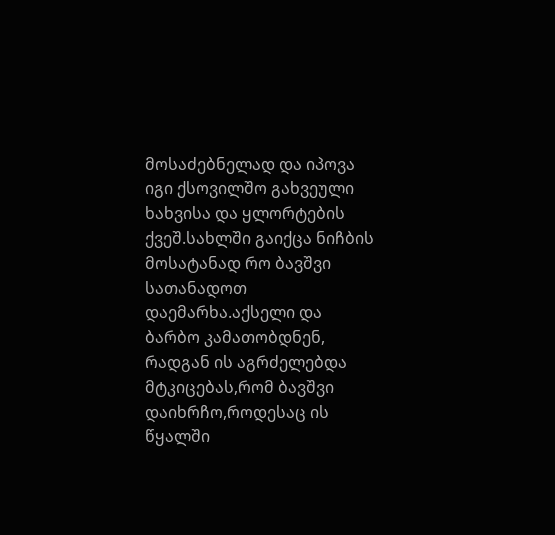მოსაძებნელად და იპოვა იგი ქსოვილშო გახვეული ხახვისა და ყლორტების ქვეშ.სახლში გაიქცა ნიჩბის მოსატანად რო ბავშვი სათანადოთ დაემარხა.აქსელი და ბარბო კამათობდნენ, რადგან ის აგრძელებდა მტკიცებას,რომ ბავშვი დაიხრჩო,როდესაც ის წყალში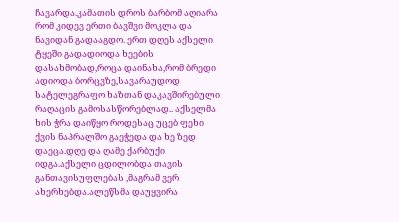ჩავარდა.კამათის დროს ბარბომ აღიარა რომ კიდევ ერთი ბავშვი მოკლა და ნავიდან გადააგდო. ერთ დღეს აქსელი ტყეში გადადიოდა ხეების დასახმობად,როცა დაინახა,რომ ბრედი ადიოდა ბორცვზე,სავარაუდოდ სატელეგრაფო ხაზთან დაკავშირებული რაღაცის გამოსასწორებლად.. აქსელმა ხის ჭრა დაიწყო როდესაც უცებ ფეხი ქვის ნაპრალშო გაეჭედა და ხე ზედ დაეცა.დღე და ღამე ქარბუქი იდგა.აქსელი ცდილობდა თავის განთავისუფლებას ,მაგრამ ვერ ახერხებდა.ალეწსმა დაუყვირა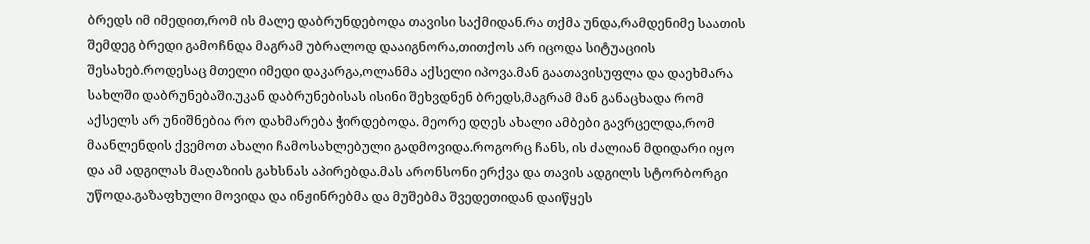ბრედს იმ იმედით,რომ ის მალე დაბრუნდებოდა თავისი საქმიდან.რა თქმა უნდა,რამდენიმე საათის შემდეგ ბრედი გამოჩნდა მაგრამ უბრალოდ დააიგნორა,თითქოს არ იცოდა სიტუაციის შესახებ.როდესაც მთელი იმედი დაკარგა,ოლანმა აქსელი იპოვა.მან გაათავისუფლა და დაეხმარა სახლში დაბრუნებაში.უკან დაბრუნებისას ისინი შეხვდნენ ბრედს,მაგრამ მან განაცხადა რომ აქსელს არ უნიშნებია რო დახმარება ჭირდებოდა. მეორე დღეს ახალი ამბები გავრცელდა,რომ მაანლენდის ქვემოთ ახალი ჩამოსახლებული გადმოვიდა.როგორც ჩანს, ის ძალიან მდიდარი იყო და ამ ადგილას მაღაზიის გახსნას აპირებდა.მას არონსონი ერქვა და თავის ადგილს სტორბორგი უწოდა.გაზაფხული მოვიდა და ინჟინრებმა და მუშებმა შვედეთიდან დაიწყეს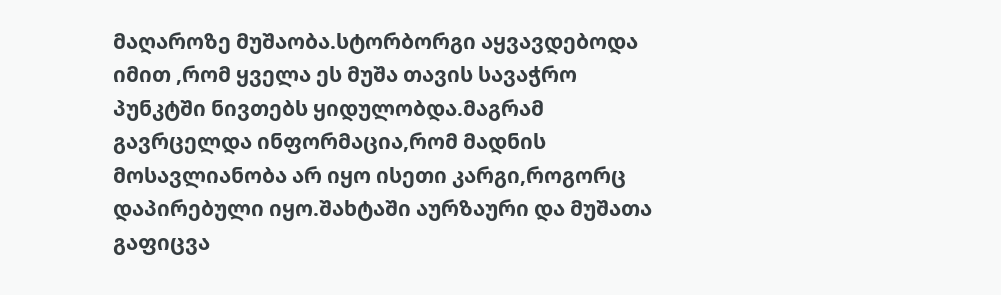მაღაროზე მუშაობა.სტორბორგი აყვავდებოდა იმით ,რომ ყველა ეს მუშა თავის სავაჭრო პუნკტში ნივთებს ყიდულობდა.მაგრამ გავრცელდა ინფორმაცია,რომ მადნის მოსავლიანობა არ იყო ისეთი კარგი,როგორც დაპირებული იყო.შახტაში აურზაური და მუშათა გაფიცვა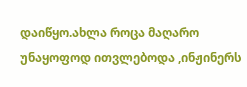დაიწყო.ახლა როცა მაღარო უნაყოფოდ ითვლებოდა ,ინჟინერს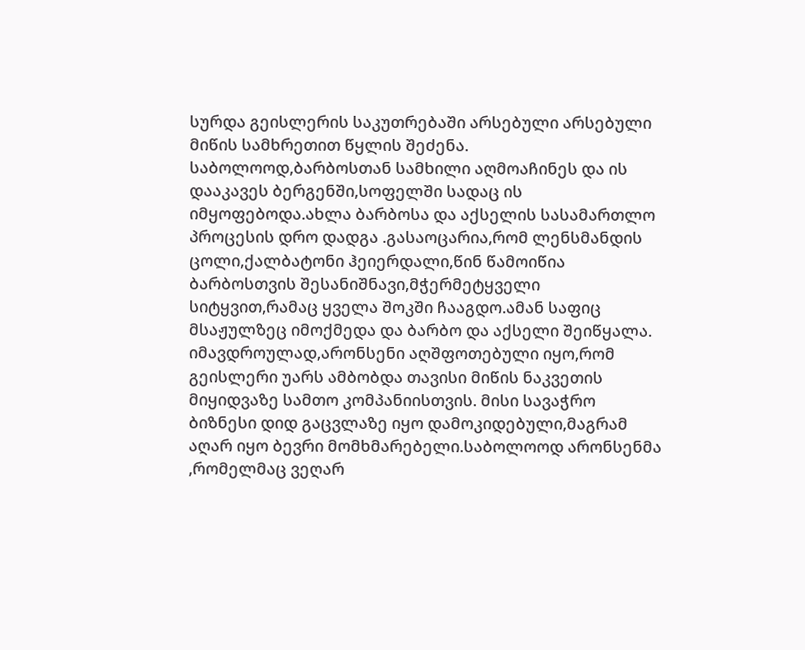სურდა გეისლერის საკუთრებაში არსებული არსებული მიწის სამხრეთით წყლის შეძენა. საბოლოოდ,ბარბოსთან სამხილი აღმოაჩინეს და ის დააკავეს ბერგენში,სოფელში სადაც ის იმყოფებოდა.ახლა ბარბოსა და აქსელის სასამართლო პროცესის დრო დადგა .გასაოცარია,რომ ლენსმანდის ცოლი,ქალბატონი ჰეიერდალი,წინ წამოიწია ბარბოსთვის შესანიშნავი,მჭერმეტყველი სიტყვით,რამაც ყველა შოკში ჩააგდო.ამან საფიც მსაჟულზეც იმოქმედა და ბარბო და აქსელი შეიწყალა. იმავდროულად,არონსენი აღშფოთებული იყო,რომ გეისლერი უარს ამბობდა თავისი მიწის ნაკვეთის მიყიდვაზე სამთო კომპანიისთვის. მისი სავაჭრო ბიზნესი დიდ გაცვლაზე იყო დამოკიდებული,მაგრამ აღარ იყო ბევრი მომხმარებელი.საბოლოოდ არონსენმა ,რომელმაც ვეღარ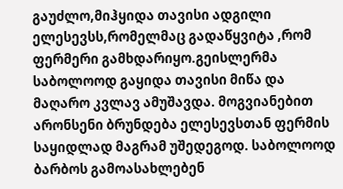გაუძლო,მიჰყიდა თავისი ადგილი ელესევსს,რომელმაც გადაწყვიტა ,რომ ფერმერი გამხდარიყო.გეისლერმა საბოლოოდ გაყიდა თავისი მიწა და მაღარო კვლავ ამუშავდა. მოგვიანებით არონსენი ბრუნდება ელესევსთან ფერმის საყიდლად მაგრამ უშედეგოდ. საბოლოოდ ბარბოს გამოასახლებენ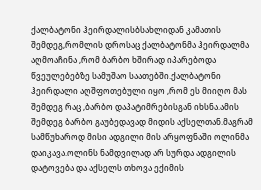ქალბატონი ჰეირდალისბსახლიდან კამათის შემდეგ,რომლის დროსაც ქალბატონმა ჰეირდალმა აღმოაჩინა ,რომ ბარბო ხშირად იპარებოდა წვეულებებზე სამუშაო საათებში.ქალბატონი ჰეირდალი აღშფოთებული იყო ,რომ ეს მიიღო მას შემდეგ რაც ,ბარბო დაპატიმრებისგან იხსნა.ამის შემდეგ ბარბო გაუბედავად მიდის აქსელთან.მაგრამ სამწუხაროდ მისი ადგილი მის არყოფნაში ოლინმა დაიკავა.ოლინს ნამდვილად არ სურდა ადგილის დატოვება და აქსელს თხოვა ექიმის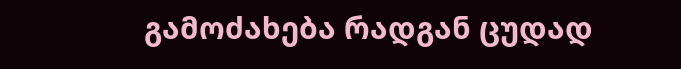გამოძახება რადგან ცუდად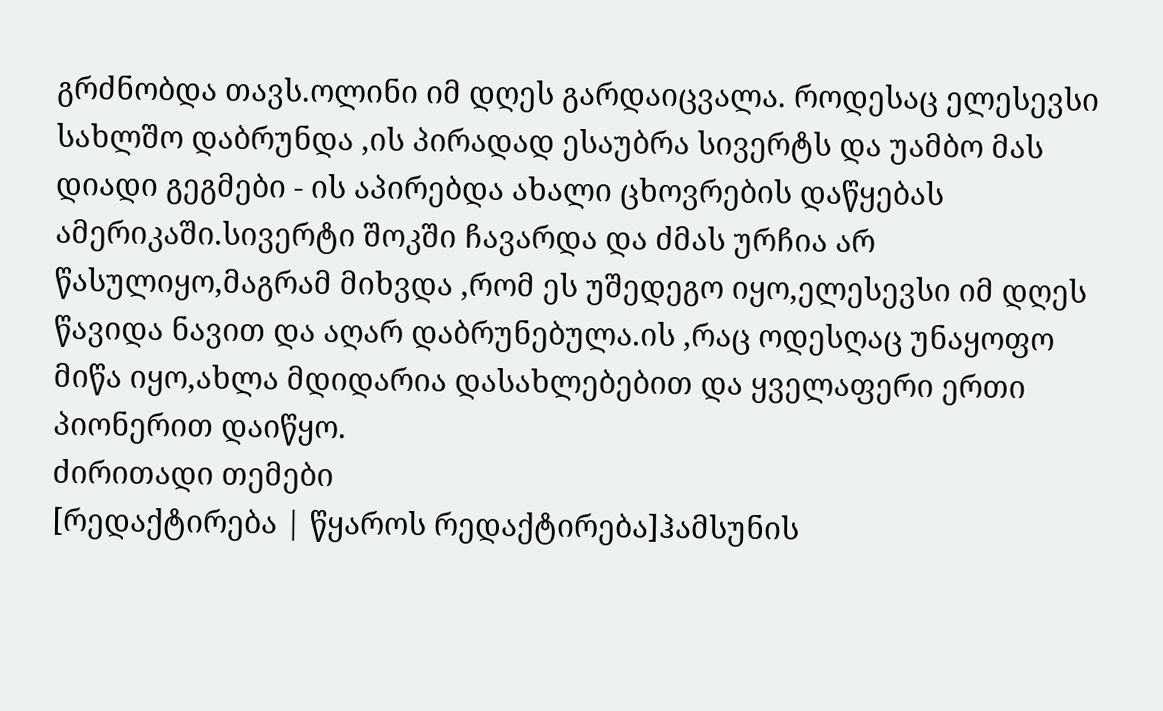გრძნობდა თავს.ოლინი იმ დღეს გარდაიცვალა. როდესაც ელესევსი სახლშო დაბრუნდა ,ის პირადად ესაუბრა სივერტს და უამბო მას დიადი გეგმები - ის აპირებდა ახალი ცხოვრების დაწყებას ამერიკაში.სივერტი შოკში ჩავარდა და ძმას ურჩია არ წასულიყო,მაგრამ მიხვდა ,რომ ეს უშედეგო იყო,ელესევსი იმ დღეს წავიდა ნავით და აღარ დაბრუნებულა.ის ,რაც ოდესღაც უნაყოფო მიწა იყო,ახლა მდიდარია დასახლებებით და ყველაფერი ერთი პიონერით დაიწყო.
ძირითადი თემები
[რედაქტირება | წყაროს რედაქტირება]ჰამსუნის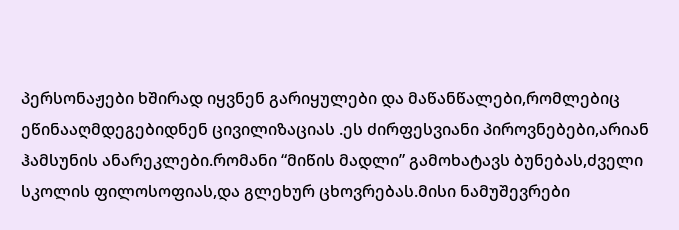პერსონაჟები ხშირად იყვნენ გარიყულები და მაწანწალები,რომლებიც ეწინააღმდეგებიდნენ ცივილიზაციას .ეს ძირფესვიანი პიროვნებები,არიან ჰამსუნის ანარეკლები.რომანი “მიწის მადლი” გამოხატავს ბუნებას,ძველი სკოლის ფილოსოფიას,და გლეხურ ცხოვრებას.მისი ნამუშევრები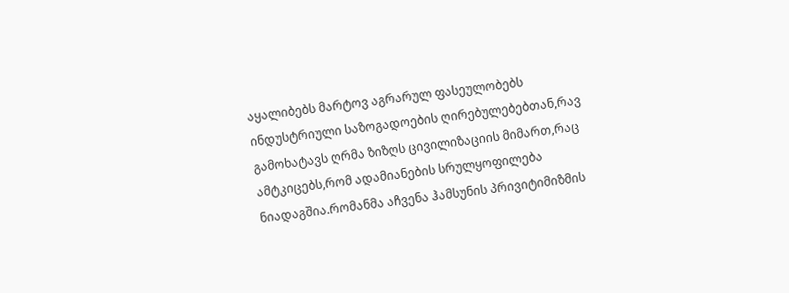აყალიბებს მარტოვ აგრარულ ფასეულობებს ინდუსტრიული საზოგადოების ღირებულებებთან,რავ გამოხატავს ღრმა ზიზღს ცივილიზაციის მიმართ,რაც ამტკიცებს,რომ ადამიანების სრულყოფილება ნიადაგშია.რომანმა აჩვენა ჰამსუნის პრივიტიმიზმის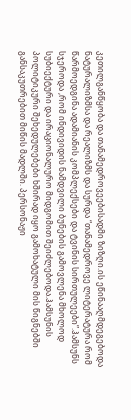კეთილგანწყობა და თანამედროვეებისადმი ზიზღი.ის ეწინააღმდეგებოდა ნატურალიზმსა და რეალიზმს და სურდა “თანამედროვე ლიტერატურა რომ წარმოედგინა ადამიანის კომპლექსები და ტვინის სირთულეები”.ჰამსუნს სჯეროდა ,რომ ინდივიდის ნამდვილი ბუნების გამოვლენა მხოლოდ სუბიექტური და ირაციონალურო მიდგომით შეიძლებოდა.ჰამსუნის პოლიტიკური შეხედულებები ხშირად იყო გამოხატული მის წიგნებში განსაკუთრებით მიწის მადლში. პერსონაჟი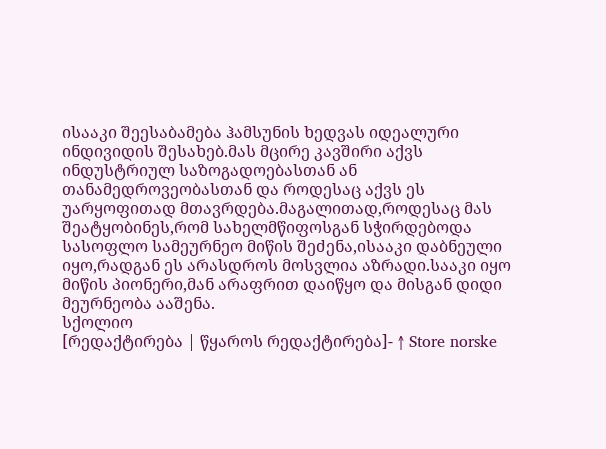ისააკი შეესაბამება ჰამსუნის ხედვას იდეალური ინდივიდის შესახებ.მას მცირე კავშირი აქვს ინდუსტრიულ საზოგადოებასთან ან თანამედროვეობასთან და როდესაც აქვს ეს უარყოფითად მთავრდება.მაგალითად,როდესაც მას შეატყობინეს,რომ სახელმწიფოსგან სჭირდებოდა სასოფლო სამეურნეო მიწის შეძენა,ისააკი დაბნეული იყო,რადგან ეს არასდროს მოსვლია აზრადი.სააკი იყო მიწის პიონერი,მან არაფრით დაიწყო და მისგან დიდი მეურნეობა ააშენა.
სქოლიო
[რედაქტირება | წყაროს რედაქტირება]- ↑ Store norske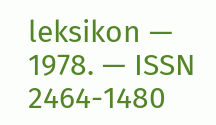leksikon — 1978. — ISSN 2464-1480